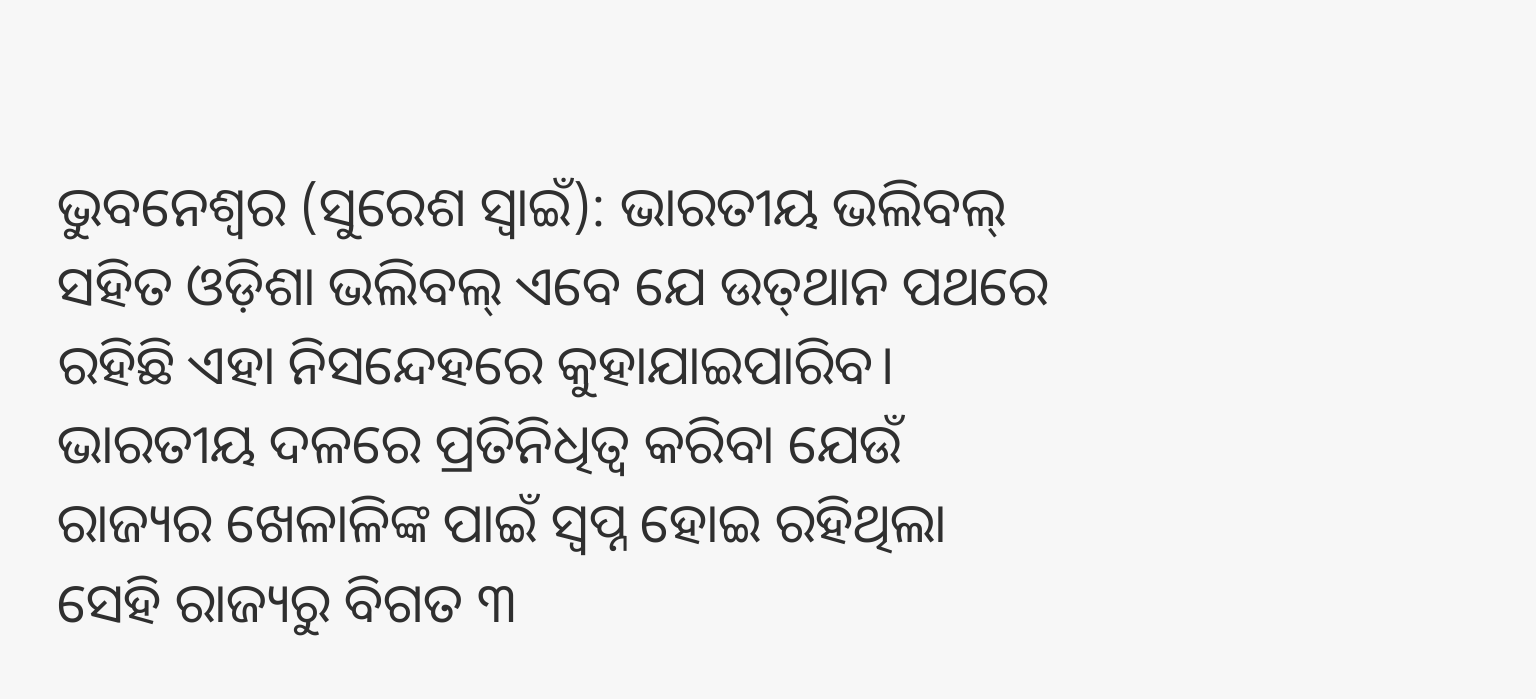ଭୁବନେଶ୍ବର (ସୁରେଶ ସ୍ବାଇଁ): ଭାରତୀୟ ଭଲିବଲ୍ ସହିତ ଓଡ଼ିଶା ଭଲିବଲ୍ ଏବେ ଯେ ଉତ୍‌ଥାନ ପଥରେ ରହିଛି ଏହା ନି‌ସନ୍ଦେହରେ କୁହାଯାଇପାରିବ। ଭାରତୀୟ ଦଳରେ ପ୍ରତିନିଧିତ୍ବ କରିବା ଯେଉଁ ରାଜ୍ୟର ଖେଳାଳିଙ୍କ ପାଇଁ ସ୍ବପ୍ନ ହୋଇ ରହିଥିଲା ସେହି ରାଜ୍ୟରୁ ବିଗତ ୩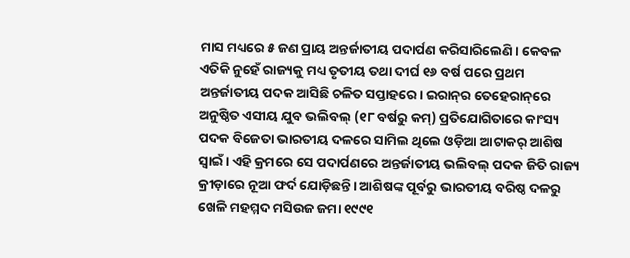ମାସ ମଧ୍ୟରେ ୫ ଜଣ ପ୍ରାୟ ଅନ୍ତର୍ଜାତୀୟ ପଦାର୍ପଣ କରିସାରିଲେଣି। କେବଳ ଏତିକି ନୁହେଁ ରାଜ୍ୟକୁ ମଧ୍ୟ ତୃତୀୟ ତଥା ଦୀର୍ଘ ୧୬ ବର୍ଷ ପରେ ପ୍ରଥମ ଅନ୍ତର୍ଜାତୀୟ ପଦକ ଆସିଛି ଚଳିତ ସପ୍ତାହରେ। ଇରାନ୍‌ର ତେହେରାନ୍‌ରେ ଅନୁଷ୍ଠିତ ଏସୀୟ ଯୁବ ଭଲିବଲ୍ (୧୮ ବର୍ଷରୁ କମ୍‌) ପ୍ରତିଯୋଗିତାରେ କାଂସ୍ୟ ପଦକ ବିଜେତା ଭାରତୀୟ ଦଳରେ ସାମିଲ ଥିଲେ ଓଡ଼ିଆ ଆଟାକର୍‌ ଆଶିଷ ସ୍ବାଇଁ। ଏହି କ୍ରମରେ ସେ ପଦାର୍ପଣରେ ଅନ୍ତର୍ଜାତୀୟ ଭଲିବଲ୍ ପଦକ ଜିତି ରାଜ୍ୟ କ୍ରୀଡ଼ାରେ ନୂଆ ଫର୍ଦ ଯୋଡ଼ିଛନ୍ତି। ଆଶିଷଙ୍କ ପୂର୍ବରୁ ଭାରତୀୟ ବରିଷ୍ଠ ଦଳରୁ ଖେଳି ମହମ୍ମଦ ମସିଉଜ ଜମା ୧୯୯୧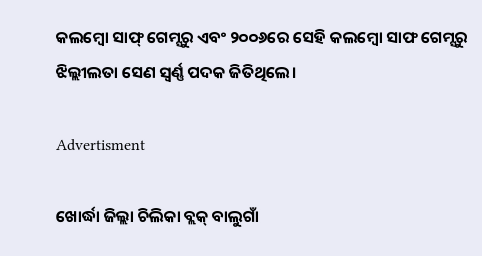କଲମ୍ବୋ ସାଫ୍‌ ଗେମ୍ସରୁ ଏବଂ ୨୦୦୬ରେ ସେହି କଲମ୍ବୋ ସାଫ ଗେମ୍ସରୁ ଝିଲ୍ଲୀଲତା ସେଣ ସ୍ବର୍ଣ୍ଣ ପଦକ ଜିତିଥିଲେ।

Advertisment

ଖୋର୍ଦ୍ଧା ଜିଲ୍ଲା ଚିଲିକା ବ୍ଲକ୍ ବାଲୁଗାଁ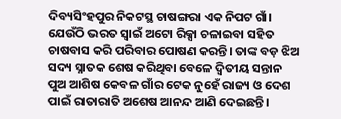ଦିବ୍ୟସିଂହପୁର ନିକଟସ୍ଥ ଚାଷଙ୍ଗରା ଏକ ନିପଟ ଗାଁ। ଯେଉଁଠି ଭରତ ସ୍ବାଇଁ ଅଟୋ ରିକ୍ସା ଚଳାଇବା ସହିତ ଚାଷବାସ କରି ପରିବାର ପୋଷଣ କରନ୍ତି। ତାଙ୍କ ବଡ଼ ଝିଅ ସଦ୍ୟ ସ୍ନାତକ ଶେଷ କରିଥିବା ବେଳେ ଦ୍ବିତୀୟ ସନ୍ତାନ ପୁଅ ଆଶିଷ କେବଳ ଗାଁର ଟେକ ନୁହେଁ ରାଜ୍ୟ ଓ ଦେଶ ପାଇଁ ରାତାରାତି ଅଶେଷ ଆନନ୍ଦ ଆଣି ଦେଇଛନ୍ତି।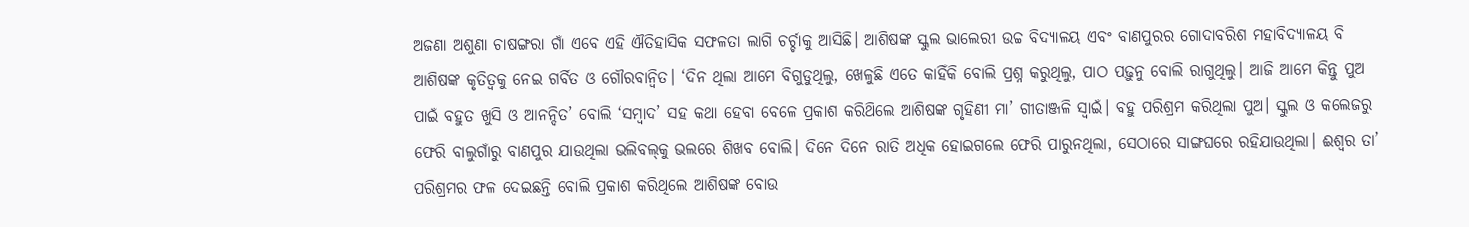ଅଜଣା ଅଶୁଣା ଚାଷଙ୍ଗରା ଗାଁ ଏବେ ଏହି ଐତିହାସିକ ସଫଳତା ଲାଗି ଚର୍ଚ୍ଚାକୁ ଆସିଛି। ଆଶିଷଙ୍କ ସ୍କୁଲ ଭାଲେରୀ ଉଚ୍ଚ ବିଦ୍ୟାଳୟ ଏବଂ ବାଣପୁରର ଗୋଦାବରିଶ ମହାବିଦ୍ୟାଳୟ ବି ଆଶିଷଙ୍କ କୃତିତ୍ବକୁ ନେଇ ଗର୍ବିତ ଓ ଗୌରବାନ୍ବିତ। ‘ଦିନ ଥିଲା ଆମେ ବିଗୁଡୁଥିଲୁ, ଖେଳୁଛି ଏତେ କାହିଁକି ବୋଲି ପ୍ରଶ୍ନ କରୁଥିଲୁ, ପାଠ ପଢ଼ୁନୁ ବୋଲି ରାଗୁଥିଲୁ। ଆଜି ଆମେ କିନ୍ତୁ ପୁଅ ପାଇଁ ବହୁତ ଖୁସି ଓ ଆନନ୍ଦିତ’ ବୋଲି ‘ସମ୍ବାଦ’ ସହ କଥା ହେବା ବେଳେ ପ୍ରକାଶ କରିଥ‌ିଲେ ଆଶିଷଙ୍କ ଗୃହିଣୀ ମା’ ଗୀତାଞ୍ଜଳି ସ୍ବାଇଁ। ବହୁ ପରିଶ୍ରମ କରିଥିଲା ପୁଅ। ସ୍କୁଲ ଓ କଲେଜରୁ ଫେରି ବାଲୁଗାଁରୁ ବାଣପୁର ଯାଉଥିଲା ଭଲିବଲ୍‌କୁ ଭଲରେ ଶିଖବ ବୋଲି। ଦିନେ ଦିନେ ରାତି ଅଧିକ ହୋଇଗଲେ ଫେରି ପାରୁନଥିଲା, ସେଠାରେ ସାଙ୍ଗଘ‌ରେ ରହିଯାଉଥିଲା। ଈଶ୍ବର ତା’ ପରିଶ୍ରମର ଫଳ ଦେଇଛନ୍ତି ବୋଲି ପ୍ରକାଶ କରିଥିଲେ ଆଶିଷଙ୍କ ବୋଉ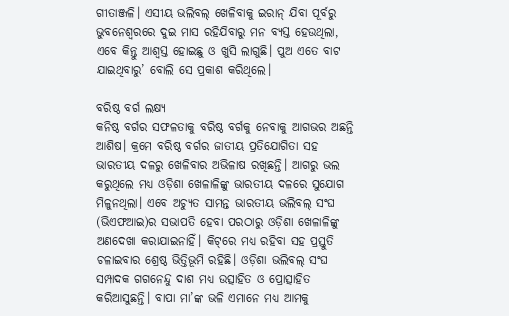ଗୀତାଞ୍ଜଳି। ଏସୀୟ ଭଲିବଲ୍ ଖେଳିବାକୁ ଇରାନ୍ ଯିବା ପୂର୍ବରୁ ଭୁବନେଶ୍ବରରେ ଦୁଇ ମାସ ରହିଯିବାରୁ ମନ ବ୍ୟସ୍ତ ହେଉଥିଲା, ଏବେ କିନ୍ତୁ ଆଶ୍ବସ୍ତ ହୋଇଛୁ ଓ ଖୁସି ଲାଗୁଛି। ପୁଅ ଏତେ ବାଟ ଯାଇଥିବାରୁ’ ବୋଲି ସେ ପ୍ରକାଶ କରିଥିଲେ।

ବରିଷ୍ଠ ବର୍ଗ ଲକ୍ଷ୍ୟ
କନିଷ୍ଠ ବର୍ଗର ସଫଳତାକୁ ବରିଷ୍ଠ ବର୍ଗକୁ ନେବାକୁ ଆଗଭର ଅଛନ୍ତି ଆଶିଷ। କ୍ରମେ ବରିଷ୍ଠ ବର୍ଗର ଜାତୀୟ ପ୍ରତିଯୋଗିତା ସହ ଭାରତୀୟ ଦଳରୁ ଖେଳିବାର ଅଭିଳାଷ ରଖିଛନ୍ତି। ଆଗରୁ ଭଲ କରୁଥିଲେ ମଧ୍ୟ ଓଡ଼ିଶା ଖେଳାଳିଙ୍କୁ ଭାରତୀୟ ଦଳରେ ସୁଯୋଗ ମିଳୁନଥିଲା। ଏବେ ଅଚ୍ୟୁତ ସାମନ୍ତ ଭାରତୀୟ ଭଲିବଲ୍ ସଂଘ (ଭିଏଫଆଇ)ର ସଭାପତି ହେବା ପରଠାରୁ ଓଡ଼ିଶା ଖେଳାଳିଙ୍କୁ ଅଣଦେଖା କରାଯାଇନାହିଁ। କିଟ୍‌ରେ ମଧ୍ୟ ରହିବା ସହ ପ୍ରସ୍ତୁତି ଚଳାଇବାର ଶ୍ରେଷ୍ଠ ଭିତ୍ତିଭୂମି ରହିଛି। ଓଡ଼ିଶା ଭଲିବଲ୍ ସଂଘ ସମ୍ପାଦକ ଗଗନେନ୍ଦୁ ଦାଶ ମଧ୍ୟ ଉତ୍ସାହିତ ଓ ପ୍ରୋତ୍ସାହିତ କରିଆସୁଛନ୍ତି। ବାପା ମା’ଙ୍କ ଭଳି ଏମାନେ ମଧ୍ୟ ଆମକୁ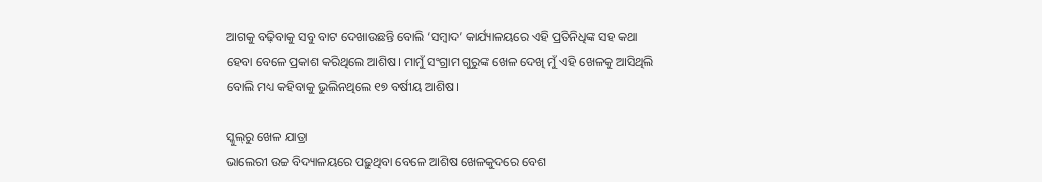ଆଗକୁ ବଢ଼ିବାକୁ ସବୁ ବାଟ ‌ଦେଖାଉଛନ୍ତି ବୋଲି ‘ସମ୍ବାଦ’ କାର୍ଯ୍ୟାଳୟରେ ଏହି ପ୍ରତିନିଧିଙ୍କ ସହ କଥା ହେବା ବେଳେ ପ୍ରକାଶ କରିଥିଲେ ଆଶିଷ। ମାମୁଁ ସଂଗ୍ରାମ ଗୁରୁଙ୍କ ଖେଳ ‌ଦେଖି ମୁଁ ଏହି ଖେଳକୁ ଆସିଥିଲି ବୋଲି ମଧ୍ୟ କହିବାକୁ ଭୁଲିନଥିଲେ ୧୭ ବର୍ଷୀୟ ଆଶିଷ।

ସ୍କୁଲ୍‌ରୁ ଖେଳ ଯାତ୍ରା
ଭାଲେରୀ ଉଚ୍ଚ ବିଦ୍ୟାଳୟରେ ପଢ଼ୁଥିବା ବେଳେ ଆଶିଷ ଖେଳକୁଦରେ ବେଶ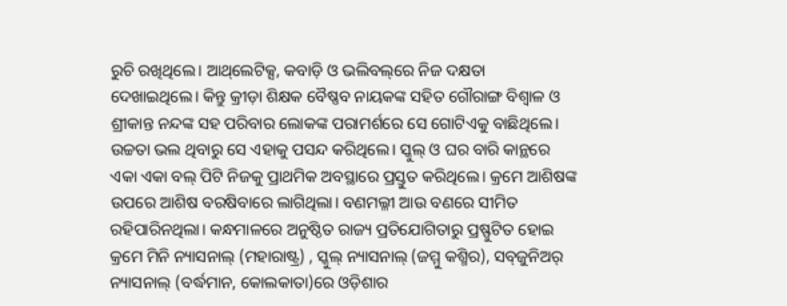ରୁଚି ରଖିଥିଲେ। ଆଥ୍‌ଲେଟିକ୍ସ, କବାଡ଼ି ଓ ଭଲିବଲ୍‌ରେ ନିଜ ଦକ୍ଷତା ଦେଖାଇଥିଲେ। କିନ୍ତୁ କ୍ରୀଡ଼ା ଶିକ୍ଷକ ବୈଷ୍ଣବ ନାୟକଙ୍କ ସହିତ ଗୌରାଙ୍ଗ ବିଶ୍ବାଳ ଓ ଶ୍ରୀକାନ୍ତ ନନ୍ଦଙ୍କ ସହ ପରିବାର ଲୋକଙ୍କ ପରାମର୍ଶରେ ସେ ଗୋଟିଏକୁ ବାଛିଥିଲେ। ଉଚ୍ଚତା ଭଲ ଥିବାରୁ ସେ ଏହାକୁ ପସନ୍ଦ କରିଥିଲେ। ସ୍କୁଲ୍‌ ଓ ଘର ବାରି କାନ୍ଥରେ ଏକା ଏକା ବଲ୍‌ ପିଟି ନିଜକୁ ପ୍ରାଥମିକ ଅବସ୍ଥାରେ ପ୍ରସ୍ତୁତ କରିଥିଲେ। କ୍ରମେ ଆଶିଷଙ୍କ ଉପରେ ଆଶିଷ ବରଷିବାରେ ଲାଗିଥିଲା। ବଣମଲ୍ଳୀ ଆଉ ବଣରେ ସୀମିତ ରହିପାରିନଥିଲା। କନ୍ଧମାଳରେ ଅନୁଷ୍ଠିତ ରାଜ୍ୟ ପ୍ରତିଯୋଗିତାରୁ ପ୍ରଷ୍ଫୁଟିତ ହୋଇ କ୍ରମେ ମିନି ନ୍ୟାସନାଲ୍‌ (ମହାରାଷ୍ଟ୍ର) , ସ୍କୁଲ୍ ନ୍ୟାସନାଲ୍ (ଜମ୍ମୁ କଶ୍ମିର), ସବ୍‌ଜୁନିଅର୍‌ ନ୍ୟାସନାଲ୍ (ବର୍ଦ୍ଧମାନ, କୋଲକାତା)ରେ ଓଡ଼ିଶାର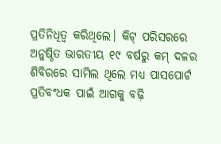ପ୍ରତିନିଧିତ୍ବ କରିଥିଲେ। କିଟ୍‌ ପରିସରରେ ଅନୁଷ୍ଠିତ ଭାରତୀୟ ୧୯ ବ‌ର୍ଷରୁ କମ୍‌ ଦଳର ଶିବିରରେ ସାମିଲ ଥିଲେ ମଧ୍ୟ ପାସପୋର୍ଟ ପ୍ରତିବଂଧକ ପାଇଁ ଆଗକୁ ବଢ଼ି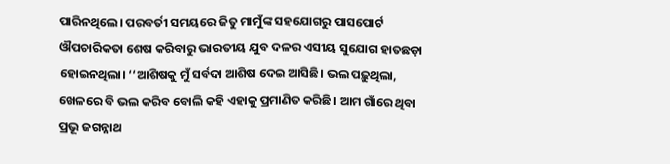ପାରିନଥିଲେ। ପରବର୍ତୀ ସମୟରେ ଜିତୁ ମାମୁଁଙ୍କ ସହଯୋଗରୁ ପାସପୋର୍ଟ ଔପଚାରିକତା ଶେଷ କରିବାରୁ ଭାରତୀୟ ଯୁବ ଦଳର ଏସୀୟ ସୁଯୋଗ ହାତଛଡ଼ା ହୋଇନଥିଲା। ‘‘ଆଶିଷକୁ ମୁଁ ସର୍ବଦା ଆଶିଷ ଦେଇ ଆସିଛି। ଭଲ ପଢ଼ୁଥିଲା, ଖେଳରେ ବି ଭଲ କରିବ ବୋଲି କହି ଏହାକୁ ପ୍ରମାଣିତ କରିଛି। ଆମ ଗାଁରେ ଥିବା ପ୍ରଭୂ ଜଗନ୍ନାଥ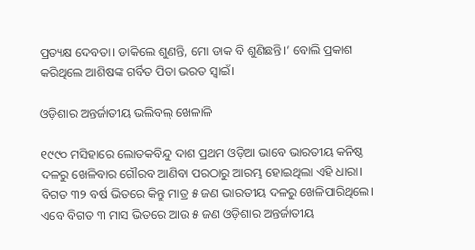ପ୍ରତ୍ୟକ୍ଷ ଦେବତା। ଡାକିଲେ ଶୁଣନ୍ତି, ମୋ ଡାକ ବି ଶୁଣିଛନ୍ତି।’ ବୋଲି ପ୍ରକାଶ କରିଥିଲେ ଆଶିଷଙ୍କ ଗର୍ବିତ ପିତା ଭରତ ସ୍ବାଇଁ।

ଓଡ଼ିଶାର ଅନ୍ତର୍ଜାତୀୟ ଭଲିବଲ୍‌ ଖେଳାଳି

୧୯୯୦ ମସିହାରେ ଲୋତକବିନ୍ଦୁ ଦାଶ ପ୍ରଥମ ଓଡ଼ିଆ ଭାବେ ଭାରତୀୟ କନିଷ୍ଠ ଦଳରୁ ଖେଳିବାର ଗୌରବ ଆଣିବା ପରଠାରୁ ଆରମ୍ଭ ହୋଇଥିଲା ଏହି ଧାରା। ବିଗତ ୩୨ ବର୍ଷ ଭିତରେ କିନ୍ତୁ ମାତ୍ର ୫ ଜଣ ଭାରତୀୟ ଦଳରୁ‌‌ ଖେଳିପାରିଥିଲେ। ଏବେ ବିଗତ ୩ ମାସ ଭିତରେ ଆଉ ୫ ଜଣ ଓଡ଼ିଶାର ଅନ୍ତର୍ଜାତୀୟ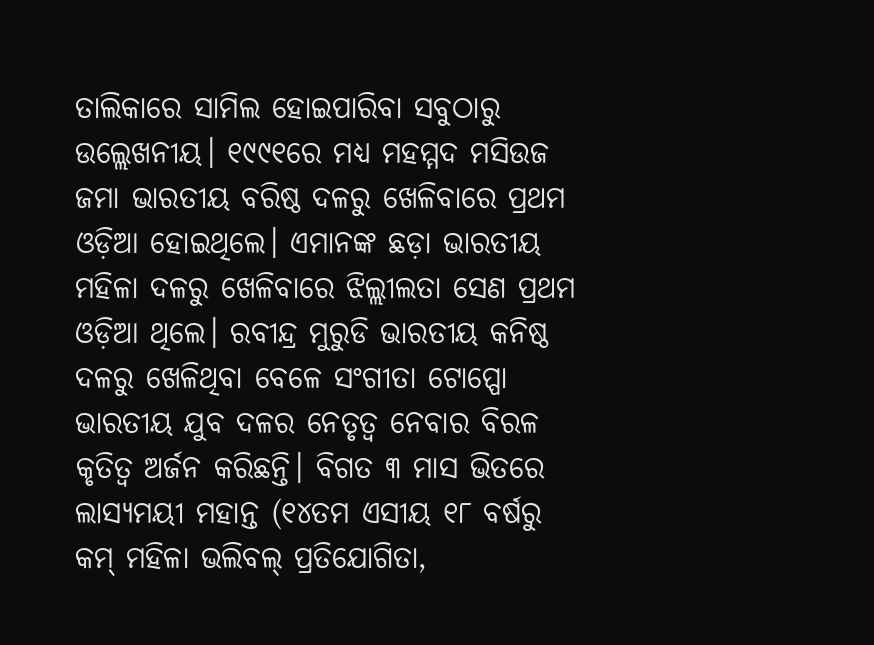ତାଲିକାରେ ସାମିଲ ହୋଇପାରିବା ସବୁଠାରୁ ଉଲ୍ଲେଖନୀୟ। ୧୯୯୧ରେ ମଧ୍ୟ ମହମ୍ମଦ ମସିଉଜ ଜମା ଭାରତୀୟ ବରିଷ୍ଠ ଦଳରୁ ଖେଳିବାରେ ପ୍ରଥମ ଓଡ଼ିଆ ହୋଇଥିଲେ। ଏମାନଙ୍କ ଛଡ଼ା ଭାରତୀୟ ମହିଳା ଦଳରୁ‌ ଖେଳିବାରେ ଝିଲ୍ଲୀଲତା ‌ସେଣ ପ୍ରଥମ ଓଡ଼ିଆ ଥିଲେ। ରବୀନ୍ଦ୍ର ମୁରୁଡି ଭାରତୀୟ କନିଷ୍ଠ ଦଳରୁ ଖେଳିଥିବା ବେଳେ ସଂଗୀତା ଟୋପ୍ପୋ ଭାରତୀୟ ଯୁବ ଦଳର ନେତୃତ୍ବ ନେବାର ବିରଳ କୃତିତ୍ବ ଅର୍ଜନ କରିଛନ୍ତି। ବିଗତ ୩ ମାସ ଭିତରେ ଲାସ୍ୟମୟୀ ମହାନ୍ତ (୧୪ତମ ଏସୀୟ ୧୮ ବର୍ଷରୁ କମ୍‌ ମହିଳା ଭଲିବଲ୍ ପ୍ରତିଯୋଗିତା,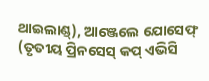ଥାଇଲାଣ୍ଡ୍‌), ଆଞ୍ଜେଲେ ଯୋସେଫ୍‌ (ତୃତୀୟ ପ୍ରିନସେସ୍‌ କପ୍‌ ଏଭିସି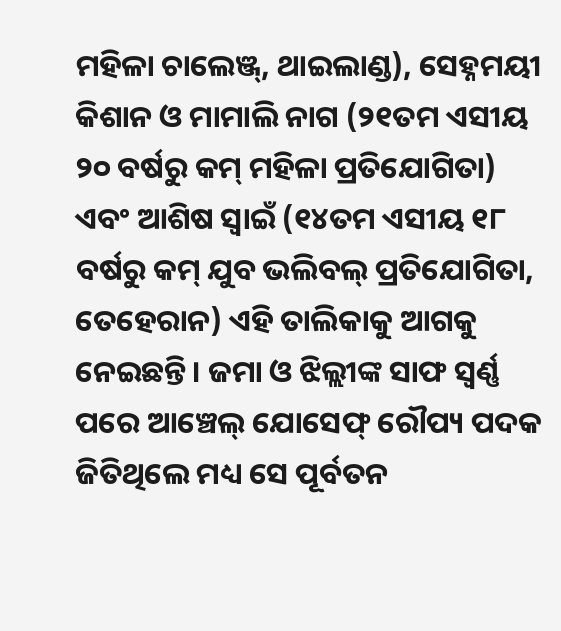ମହିଳା ଚାଲେଞ୍ଜ୍‌, ଥାଇଲାଣ୍ଡ), ସେହ୍ନମୟୀ କିଶାନ ଓ ମାମାଲି ନାଗ (୨୧ତମ ଏସୀୟ ୨୦ ବର୍ଷରୁ କମ୍‌ ମହିଳା ପ୍ରତିଯୋଗିତା) ଏବଂ ଆଶିଷ ସ୍ବାଇଁ (୧୪ତମ ଏସୀୟ ୧୮ ବର୍ଷରୁ କମ୍‌ ଯୁବ ଭଲିବଲ୍ ପ୍ରତିଯୋଗିତା, ତେହେରାନ) ଏହି ତାଲିକାକୁ ଆଗକୁ ନେଇଛନ୍ତି। ଜମା ଓ ଝିଲ୍ଲୀଙ୍କ ସାଫ ସ୍ବର୍ଣ୍ଣ ପରେ ଆଞ୍ଚେଲ୍‌ ଯୋସେଫ୍‌ ରୌପ୍ୟ ପଦକ ଜିତିଥିଲେ ମଧ୍ୟ ସେ ପୂର୍ବତନ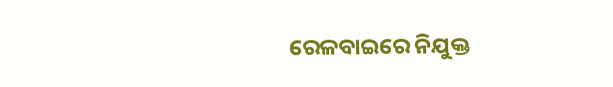ରେଳବାଇରେ ନିଯୁକ୍ତ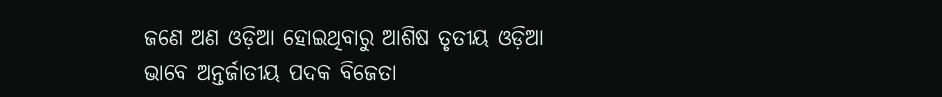ଜଣେ ଅଣ ଓଡ଼ିଆ ହୋଇଥିବାରୁ ଆଶିଷ ତୃତୀୟ ଓଡ଼ିଆ ଭାବେ ଅନ୍ତର୍ଜାତୀୟ ପଦକ ବିଜେତା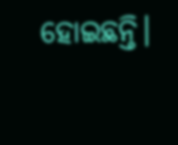ହୋଇଛନ୍ତି।